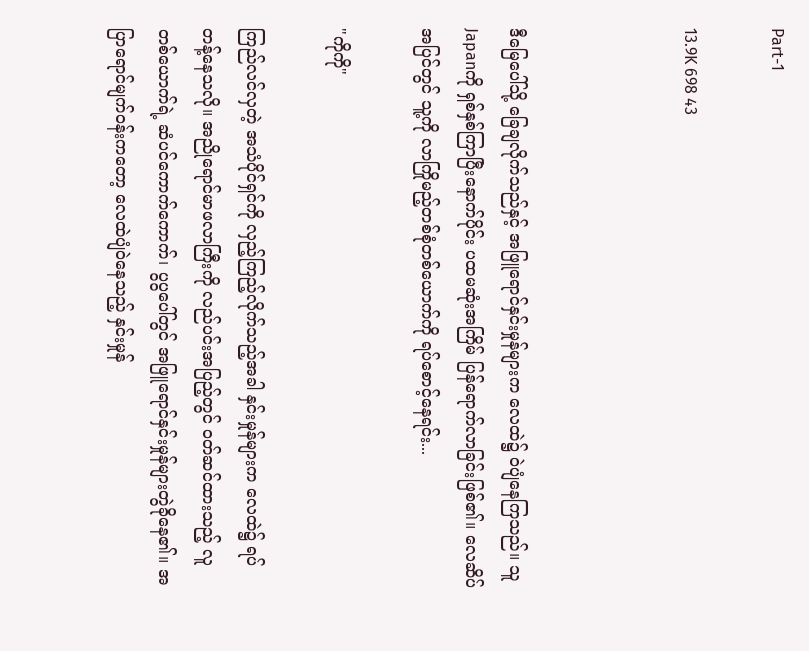Part-1

13.9K 698 43



ဒီမြေပေါ်သို့ ခြေချလိုက်သည်နှင့် အဖြူရောင်နှင်းမှုန်များက လေထဲ၌ ဝဲပျံနေကြသည်။ သူ Japanကို ရှစ်နှစ်ကြာပြီးနောက်ပိုင်း ပထမဆုံးအကြိမ် ပြန်ရောက်လာခြင်းဖြစ်၏။ လေဆိပ်အပြင်တွင် သူ့ကို လာကြိုမည့်တစ်စုံတစ်ယောက်ကို ရပ်စောင့်နေရင်း...

"ကိုကို"

ကြည်လင်လှတဲ့ အသံပိုင်ရှင်ကို လှည့်ကြည့်လိုက်သည့်အခါ နှင်းမှုန်များက လေထဲ၌ ရပ်တန့်နေသလို။ အညိုရောင်မာဖလာကြီးကို လည်ပင်းအပြည့်တွင် ဝတ်ဆင်ထားသည့် လူတစ်ယောက်ရဲ့ ဆံပင်ကောက်ကောက်၊ ပွပွပေါ်တွင် အဖြူရောင်နှင်းမှုန်များတွဲခိုနေ၏။ အပြာရောင်မျက်ဝန်းကတော့ လေထဲပျံဝဲနေသည့် နှင်းမှုန်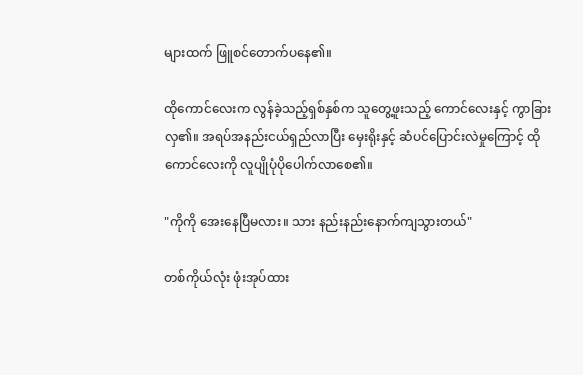များထက် ဖြူစင်တောက်ပနေ၏။

ထိုကောင်လေးက လွန်ခဲ့သည့်ရှစ်နှစ်က သူတွေ့ဖူးသည့် ကောင်လေးနှင့် ကွာခြားလှ၏။ အရပ်အနည်းငယ်ရှည်လာပြီး မှေးရိုးနှင့် ဆံပင်ပြောင်းလဲမှုကြောင့် ထိုကောင်လေးကို လူပျိုပုံပိုပေါက်လာစေ၏။

"ကိုကို အေးနေပြီမလား။ သား နည်းနည်းနောက်ကျသွားတယ်"

တစ်ကိုယ်လုံး ဖုံးအုပ်ထား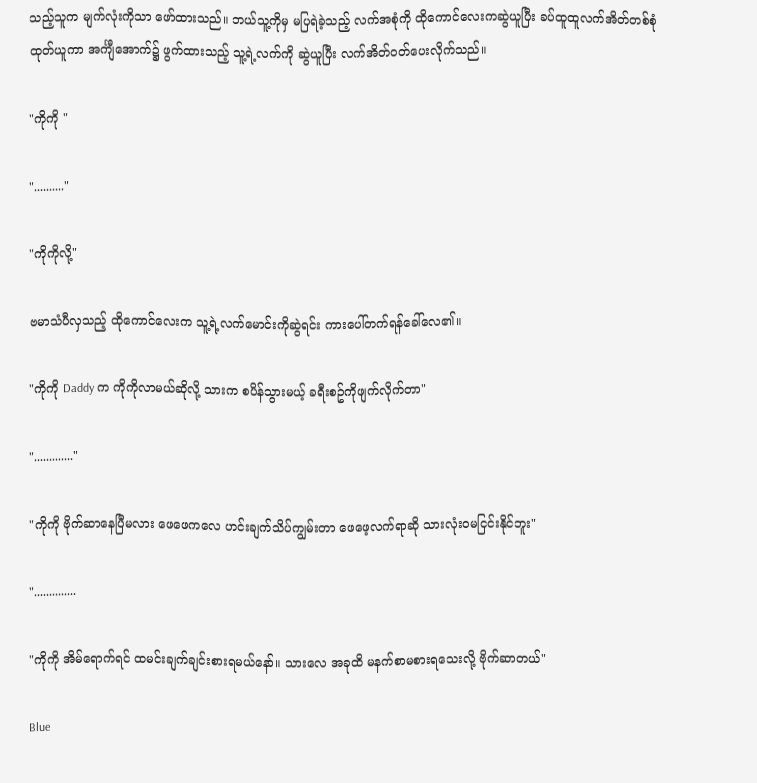သည့်သူက မျက်လုံးကိုသာ ဖော်ထားသည်။ ဘယ်သူ့ကိုမှ မပြရဲခဲ့သည့် လက်အစုံကို ထိုကောင်လေးကဆွဲယူပြီး ခပ်ထူထူလက်အိတ်တစ်စုံ ထုတ်ယူကာ အင်္ကျီအောက်၌ ဖွက်ထားသည့် သူ့ရဲ့လက်ကို ဆွဲယူပြီး လက်အိတ်ဝတ်ပေးလိုက်သည်။

"ကိုကို "

".........."

"ကိုကိုလို့"

ဗမာသံပီလှသည့် ထိုကောင်လေးက သူ့ရဲ့လက်မောင်းကိုဆွဲရင်း ကားပေါ်တက်ရန်ခေါ်လေ၏။

"ကိုကို Daddy က ကိုကိုလာမယ်ဆိုလို့ သားက စပိန်သွားမယ့် ခရီးစဥ်ကိုဖျက်လိုက်တာ"

"............."

"ကိုကို ဗိုက်ဆာနေပြီမလား ဖေဖေကလေ ဟင်းချက်သိပ်ကျွမ်းတာ ဖေဖေ့လက်ရာဆို သားလုံးဝမငြင်းနိုင်ဘူး"

"..............

"ကိုကို အိမ်ရောက်ရင် ထမင်းချက်ချင်းစားရမယ်နော်။ သားလေ အခုထိ မနက်စာမစားရသေးလို့ ဗိုက်ဆာတယ်"

Blue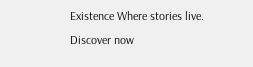Existence Where stories live. Discover now